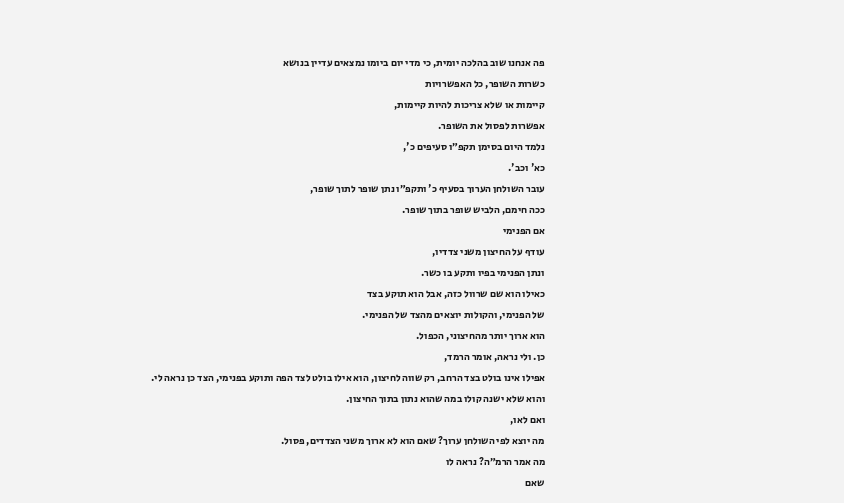פה אנחנו שוב בהלכה יומית, כי מדי יום ביומו נמצאים עדיין בנושא
כשרות השופר, כל האפשרויות
קיימות או שלא צריכות להיות קיימות,
אפשרות לפסול את השופר.
נלמד היום בסימן תקפ״ו סעיפים כ',
כא' וכב'.
עובר השולחן הערוך בסעיף כ' ותקפ״ו נתן שופר לתוך שופר,
ככה חימם, הלביש שופר בתוך שופר.
אם הפנימי
עודף על החיצון משני צדדיו,
ונתן הפנימי בפיו ותקע בו כשר.
כאילו הוא שם שרוול כזה, אבל הוא תוקע בצד
של הפנימי, והקולות יוצאים מהצד של הפנימי.
הוא ארוך יותר מהחיצוני, הכפול.
כן. ולי נראה, אומר הרמד,
אפילו אינו בולט בצד הרחב, רק שווה לחיצון, הוא אילו בולט לצד הפה ותוקע בפנימי, הצד כן נראה לי.
והוא שלא ישנה קולו במה שהוא נתון בתוך החיצון.
ואם לאו,
מה יוצא לפי השולחן ערוך? שאם הוא לא ארוך משני הצדדים, פסול.
מה אמר הרמ״ה? נראה לו
שאם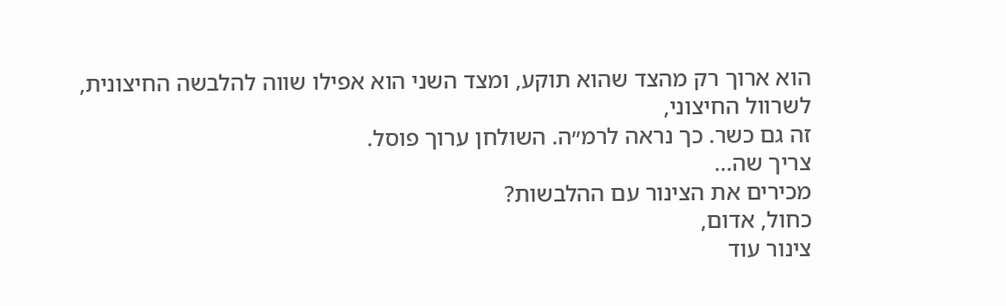הוא ארוך רק מהצד שהוא תוקע, ומצד השני הוא אפילו שווה להלבשה החיצונית,
לשרוול החיצוני,
זה גם כשר. כך נראה לרמ״ה. השולחן ערוך פוסל.
צריך שה...
מכירים את הצינור עם ההלבשות?
כחול, אדום,
צינור עוד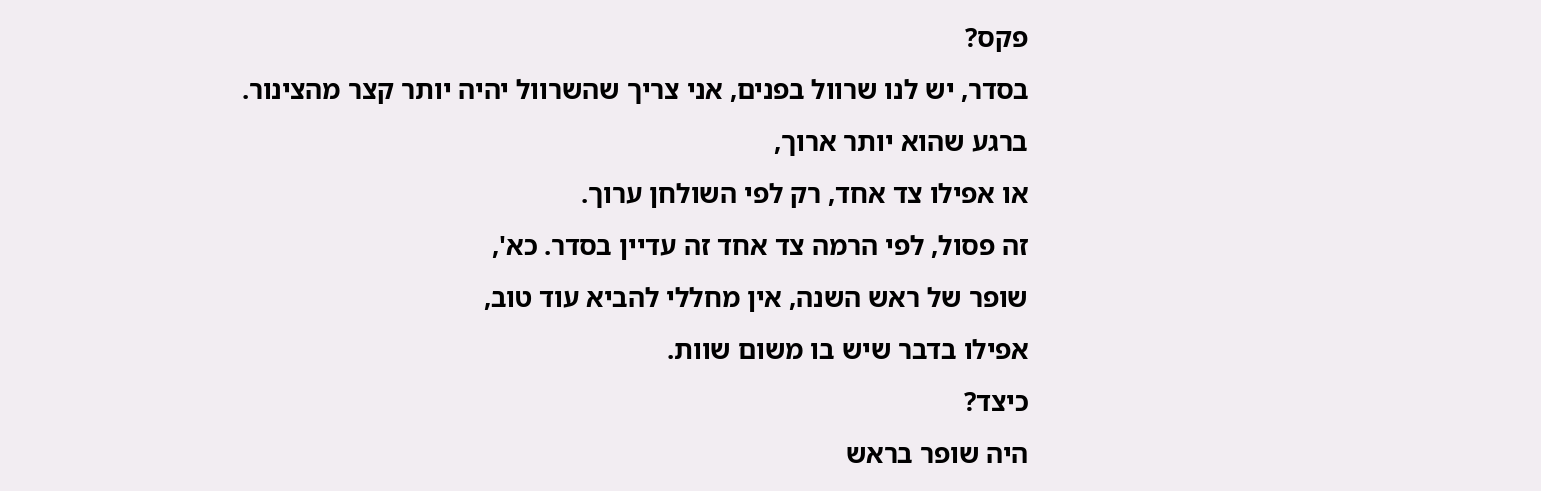פקס?
בסדר, יש לנו שרוול בפנים, אני צריך שהשרוול יהיה יותר קצר מהצינור.
ברגע שהוא יותר ארוך,
או אפילו צד אחד, רק לפי השולחן ערוך.
זה פסול, לפי הרמה צד אחד זה עדיין בסדר. כא',
שופר של ראש השנה, אין מחללי להביא עוד טוב,
אפילו בדבר שיש בו משום שוות.
כיצד?
היה שופר בראש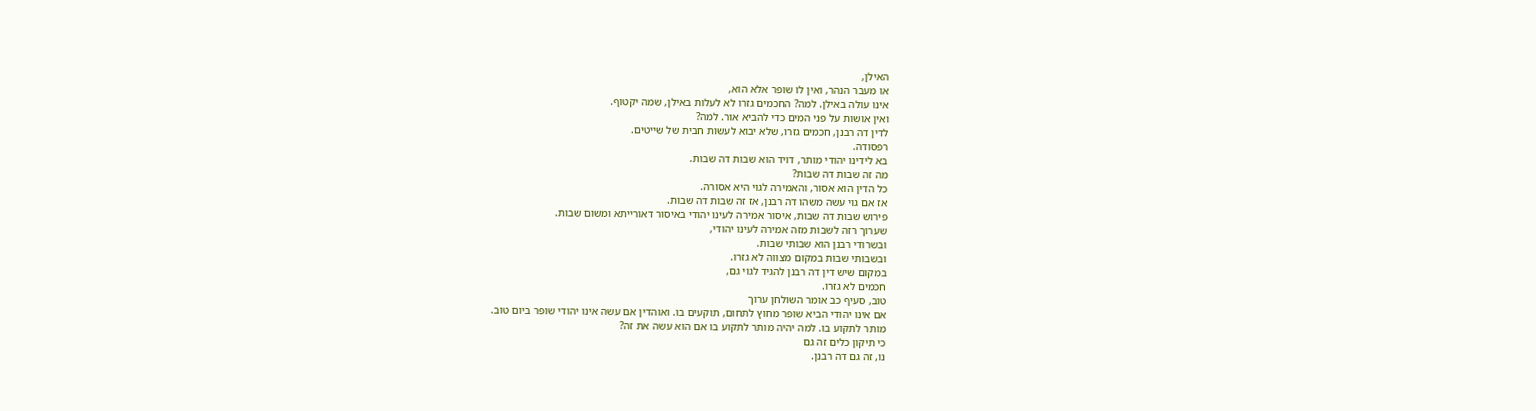האילן,
או מעבר הנהר, ואין לו שופר אלא הוא,
אינו עולה באילן. למה? החכמים גזרו לא לעלות באילן, שמה יקטוף.
ואין אושות על פני המים כדי להביא אור. למה?
לדין דה רבנן, חכמים גזרו, שלא יבוא לעשות חבית של שייטים.
רפסודה.
בא לידינו יהודי מותר, דויד הוא שבות דה שבות.
מה זה שבות דה שבות?
כל הדין הוא אסור, והאמירה לגוי היא אסורה.
אז אם גוי עשה משהו דה רבנן, אז זה שבות דה שבות.
פירוש שבות דה שבות, איסור אמירה לעינו יהודי באיסור דאורייתא ומשום שבות.
שערוך רזה לשבות מזה אמירה לעינו יהודי,
ובשרודי רבנן הוא שבותי שבות.
ובשבותי שבות במקום מצווה לא גזרו.
במקום שיש דין דה רבנן להגיד לגוי גם,
חכמים לא גזרו.
טוב, סעיף כב אומר השולחן ערוך
אם אינו יהודי הביא שופר מחוץ לתחום, תוקעים בו. ואוהדין אם עשה אינו יהודי שופר ביום טוב.
מותר לתקוע בו. למה יהיה מותר לתקוע בו אם הוא עשה את זה?
כי תיקון כלים זה גם
נו, זה גם דה רבנן.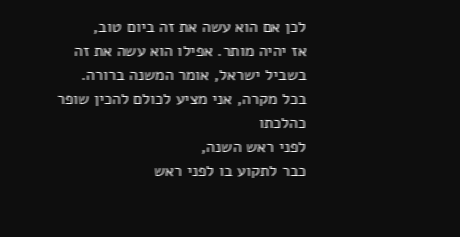לכן אם הוא עשה את זה ביום טוב,
אז יהיה מותר. אפילו הוא עשה את זה בשביל ישראל, אומר המשנה ברורה.
בכל מקרה, אני מציע לכולם להכין שופר כהלכתו
לפני ראש השנה,
כבר לתקוע בו לפני ראש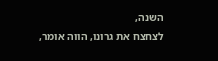השנה,
לצחצח את גרונו, הווה אומר,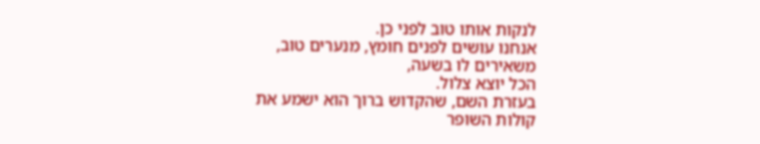לנקות אותו טוב לפני כן.
אנחנו עושים לפנים חומץ, מנערים טוב, משאירים לו בשעה,
הכל יוצא צלול.
בעזרת השם, שהקדוש ברוך הוא ישמע את
קולות השופר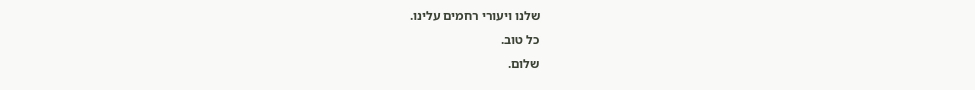שלנו ויעורי רחמים עלינו.
כל טוב.
שלום.